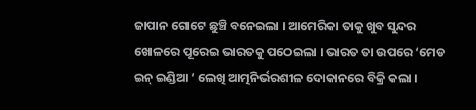ଜାପାନ ଗୋଟେ ଛୁଞ୍ଚି ବନେଇଲା । ଆମେରିକା ତାକୁ ଖୁବ ସୁନ୍ଦର ଖୋଳରେ ପୂରେଇ ଭାରତକୁ ପଠେଇଲା । ଭାରତ ତା ଉପରେ ‘ମେଡ ଇନ୍ ଇଣ୍ଡିଆ ‘ ଲେଖି ଆତ୍ମନିର୍ଭରଶୀଳ ଦୋକାନରେ ବିକ୍ରି କଲା ।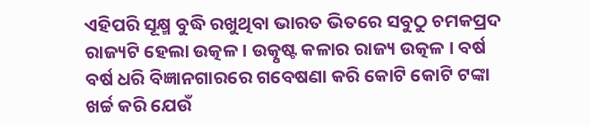ଏହିପରି ସୂକ୍ଷ୍ମ ବୁଦ୍ଧି ରଖୁଥିବା ଭାରତ ଭିତରେ ସବୁଠୁ ଚମକପ୍ରଦ ରାଜ୍ୟଟି ହେଲା ଉତ୍କଳ । ଉତ୍କୃଷ୍ଟ କଳାର ରାଜ୍ୟ ଉତ୍କଳ । ବର୍ଷ ବର୍ଷ ଧରି ବିଜ୍ଞାନଗାରରେ ଗବେଷଣା କରି କୋଟି କୋଟି ଟଙ୍କା ଖର୍ଚ୍ଚ କରି ଯେଉଁ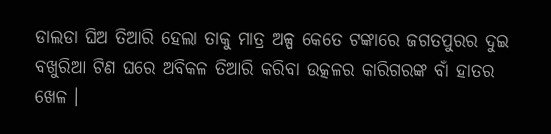ଡାଲଡା ଘିଅ ତିଆରି ହେଲା ତାକୁ ମାତ୍ର ଅଳ୍ପ କେତେ ଟଙ୍କାରେ ଜଗତପୁରର ଦୁଇ ବଖୁରିଆ ଟିଣ ଘରେ ଅବିକଳ ତିଆରି କରିବା ଉତ୍କଳର କାରିଗରଙ୍କ ବାଁ ହାତର ଖେଳ ।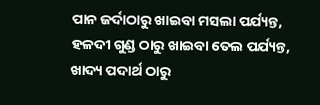ପାନ ଜର୍ଦାଠାରୁ ଖାଇବା ମସଲା ପର୍ଯ୍ୟନ୍ତ, ହଳଦୀ ଗୁଣ୍ଡ ଠାରୁ ଖାଇବା ତେଲ ପର୍ଯ୍ୟନ୍ତ, ଖାଦ୍ୟ ପଦାର୍ଥ ଠାରୁ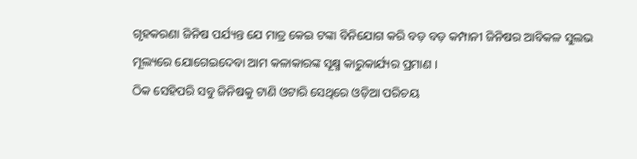ଗୃହକରଣା ଜିନିଷ ପର୍ଯ୍ୟନ୍ତ ଯେ ମାତ୍ର କେଇ ଟଙ୍କା ବିନିଯୋଗ କରି ବଡ଼ ବଡ଼ କମ୍ପାନୀ ଜିନିଷର ଆବିକଳ ସୁଲଭ ମୂଲ୍ୟରେ ଯୋଗେଇଦେବା ଆମ କଳାକାରଙ୍କ ସୂକ୍ଷ୍ମ କାରୁକାର୍ଯ୍ୟର ପ୍ରମାଣ ।
ଠିକ ସେହିପରି ସବୁ ଜିନିଷକୁ ଟାଣି ଓଟାରି ସେଥିରେ ଓଡ଼ିଆ ପରିଚୟ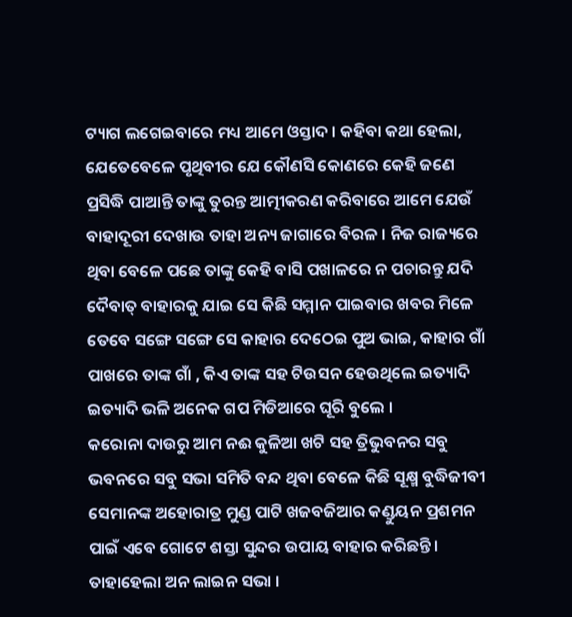ଟ୍ୟାଗ ଲଗେଇବାରେ ମଧ୍ୟ ଆମେ ଓସ୍ତାଦ । କହିବା କଥା ହେଲା, ଯେତେବେଳେ ପୃଥିବୀର ଯେ କୌଣସି କୋଣରେ କେହି ଜଣେ ପ୍ରସିଦ୍ଧି ପାଆନ୍ତି ତାଙ୍କୁ ତୁରନ୍ତ ଆତ୍ମୀକରଣ କରିବାରେ ଆମେ ଯେଉଁ ବାହାଦୂରୀ ଦେଖାଉ ତାହା ଅନ୍ୟ ଜାଗାରେ ବିରଳ । ନିଜ ରାଜ୍ୟରେ ଥିବା ବେଳେ ପଛେ ତାଙ୍କୁ କେହି ବାସି ପଖାଳରେ ନ ପଚାରନ୍ତୁ ଯଦି ଦୈବାତ୍ ବାହାରକୁ ଯାଇ ସେ କିଛି ସମ୍ମାନ ପାଇବାର ଖବର ମିଳେ ତେବେ ସଙ୍ଗେ ସଙ୍ଗେ ସେ କାହାର ଦେଠେଇ ପୁଅ ଭାଇ, କାହାର ଗାଁ ପାଖରେ ତାଙ୍କ ଗାଁ , କିଏ ତାଙ୍କ ସହ ଟିଉସନ ହେଉଥିଲେ ଇତ୍ୟାଦି ଇତ୍ୟାଦି ଭଳି ଅନେକ ଗପ ମିଡିଆରେ ଘୂରି ବୁଲେ ।
କରୋନା ଦାଉରୁ ଆମ ନଈ କୁଳିଆ ଖଟି ସହ ତ୍ରିଭୁବନର ସବୁ ଭବନରେ ସବୁ ସଭା ସମିତି ବନ୍ଦ ଥିବା ବେଳେ କିଛି ସୂକ୍ଷ୍ମ ବୁଦ୍ଧିଜୀବୀ ସେମାନଙ୍କ ଅହୋରାତ୍ର ମୁଣ୍ଡ ପାଟି ଖଜବଜିଆର କଣ୍ଡୁୟନ ପ୍ରଶମନ ପାଇଁ ଏବେ ଗୋଟେ ଶସ୍ତା ସୁନ୍ଦର ଉପାୟ ବାହାର କରିଛନ୍ତି । ତାହାହେଲା ଅନ ଲାଇନ ସଭା ।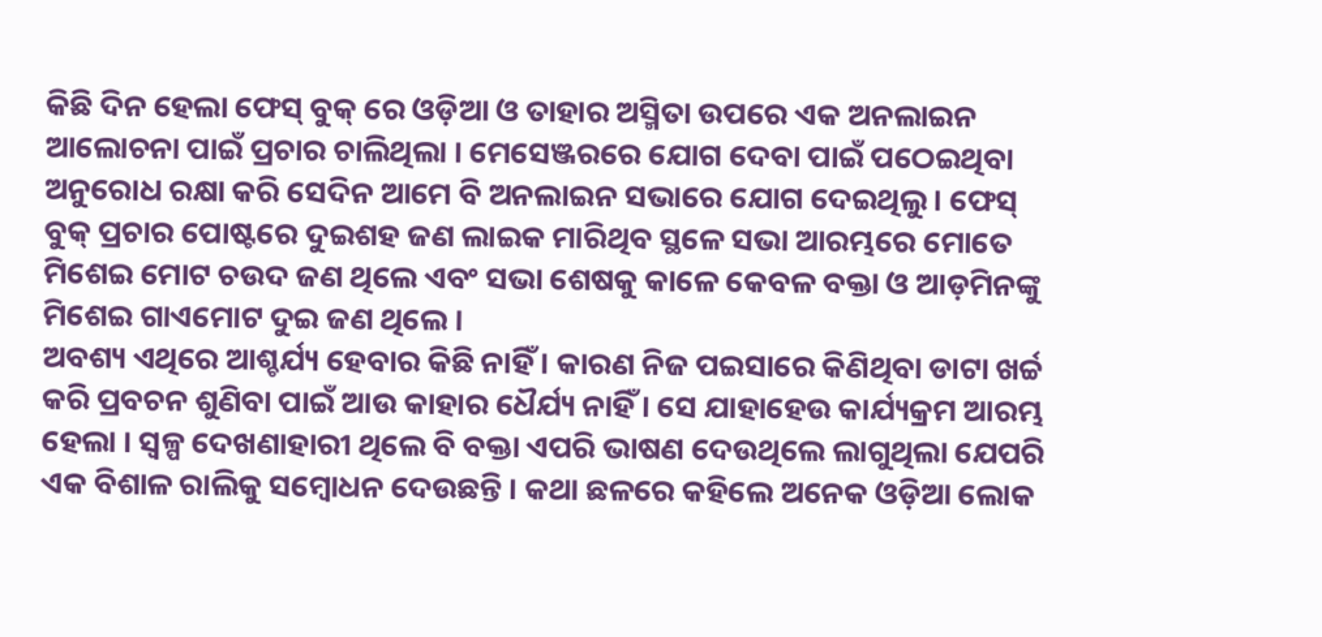କିଛି ଦିନ ହେଲା ଫେସ୍ ବୁକ୍ ରେ ଓଡ଼ିଆ ଓ ତାହାର ଅସ୍ମିତା ଉପରେ ଏକ ଅନଲାଇନ ଆଲୋଚନା ପାଇଁ ପ୍ରଚାର ଚାଲିଥିଲା । ମେସେଞ୍ଜରରେ ଯୋଗ ଦେବା ପାଇଁ ପଠେଇଥିବା ଅନୁରୋଧ ରକ୍ଷା କରି ସେଦିନ ଆମେ ବି ଅନଲାଇନ ସଭାରେ ଯୋଗ ଦେଇଥିଲୁ । ଫେସ୍ ବୁକ୍ ପ୍ରଚାର ପୋଷ୍ଟରେ ଦୁଇଶହ ଜଣ ଲାଇକ ମାରିଥିବ ସ୍ଥଳେ ସଭା ଆରମ୍ଭରେ ମୋତେ ମିଶେଇ ମୋଟ ଚଉଦ ଜଣ ଥିଲେ ଏବଂ ସଭା ଶେଷକୁ କାଳେ କେବଳ ବକ୍ତା ଓ ଆଡ଼ମିନଙ୍କୁ ମିଶେଇ ଗାଏମୋଟ ଦୁଇ ଜଣ ଥିଲେ ।
ଅବଶ୍ୟ ଏଥିରେ ଆଶ୍ଚର୍ଯ୍ୟ ହେବାର କିଛି ନାହିଁ । କାରଣ ନିଜ ପଇସାରେ କିଣିଥିବା ଡାଟା ଖର୍ଚ୍ଚ କରି ପ୍ରବଚନ ଶୁଣିବା ପାଇଁ ଆଉ କାହାର ଧୈର୍ଯ୍ୟ ନାହିଁ । ସେ ଯାହାହେଉ କାର୍ଯ୍ୟକ୍ରମ ଆରମ୍ଭ ହେଲା । ସ୍ୱଳ୍ପ ଦେଖଣାହାରୀ ଥିଲେ ବି ବକ୍ତା ଏପରି ଭାଷଣ ଦେଉଥିଲେ ଲାଗୁଥିଲା ଯେପରି ଏକ ବିଶାଳ ରାଲିକୁ ସମ୍ବୋଧନ ଦେଉଛନ୍ତି । କଥା ଛଳରେ କହିଲେ ଅନେକ ଓଡ଼ିଆ ଲୋକ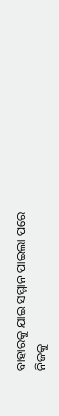ବାହାରକୁ ଯାଇ ସମ୍ମାନ ପାଇଲା ପରେ ନିଜକୁ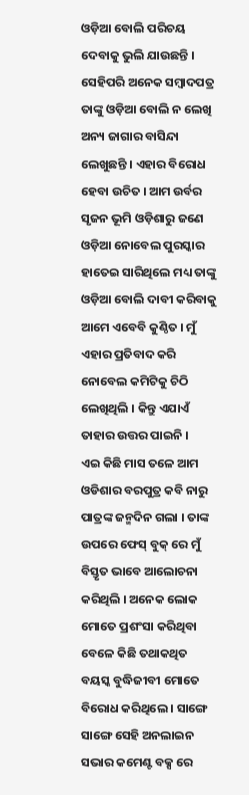ଓଡ଼ିଆ ବୋଲି ପରିଚୟ ଦେବାକୁ ଭୁଲି ଯାଉଛନ୍ତି । ସେହିପରି ଅନେକ ସମ୍ବାଦପତ୍ର ତାଙ୍କୁ ଓଡ଼ିଆ ବୋଲି ନ ଲେଖି ଅନ୍ୟ ଜାଗାର ବାସିନ୍ଦା ଲେଖୁଛନ୍ତି । ଏହାର ବିରୋଧ ହେବା ଉଚିତ । ଆମ ଉର୍ବର ସୃଜନ ଭୂମି ଓଡ଼ିଶାରୁ ଜଣେ ଓଡ଼ିଆ ନୋବେଲ ପୁରସ୍କାର ହାତେଇ ସାରିଥିଲେ ମଧ୍ୟ ତାଙ୍କୁ ଓଡ଼ିଆ ବୋଲି ଦାବୀ କରିବାକୁ ଆମେ ଏବେବି କୁଣ୍ଠିତ । ମୁଁ ଏହାର ପ୍ରତିବାଦ କରି ନୋବେଲ କମିଟିକୁ ଚିଠି ଲେଖିଥିଲି । କିନ୍ତୁ ଏଯାଏଁ ତାହାର ଉତ୍ତର ପାଇନି ।
ଏଇ କିଛି ମାସ ତଳେ ଆମ ଓଡିଶାର ବରପୁତ୍ର କବି ନାରୁ ପାତ୍ରଙ୍କ ଜନ୍ମଦିନ ଗଲା । ତାଙ୍କ ଉପରେ ଫେସ୍ ବୁକ୍ ରେ ମୁଁ ବିସ୍ତୃତ ଭାବେ ଆଲୋଚନା କରିଥିଲି । ଅନେକ ଲୋକ ମୋତେ ପ୍ରଶଂସା କରିଥିବା ବେଳେ କିଛି ତଥାକଥିତ ବୟସ୍କ ବୁଦ୍ଧିଜୀବୀ ମୋତେ ବିରୋଧ କରିଥିଲେ । ସାଙ୍ଗେ ସାଙ୍ଗେ ସେହି ଅନଲାଇନ ସଭାର କମେଣ୍ଟ ବକ୍ସ ରେ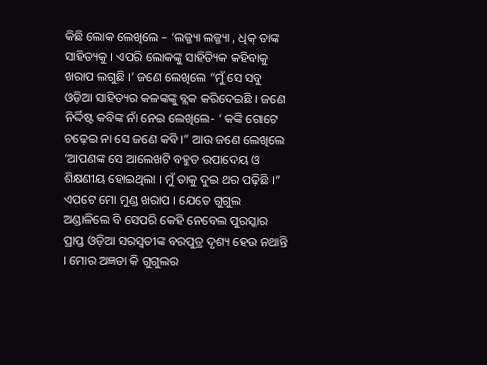କିଛି ଲୋକ ଲେଖିଲେ – ‘ଲଜ୍ଜ୍ୟା ଲଜ୍ଜ୍ୟା , ଧିକ୍ ତାଙ୍କ ସାହିତ୍ୟକୁ । ଏପରି ଲୋକଙ୍କୁ ସାହିତ୍ୟିକ କହିବାକୁ ଖରାପ ଲଗୁଛି ।’ ଜଣେ ଲେଖିଲେ “ମୁଁ ସେ ସବୁ ଓଡ଼ିଆ ସାହିତ୍ୟର କଳଙ୍କଙ୍କୁ ବ୍ଲକ କରିଦେଇଛି । ଜଣେ ନିର୍ଦ୍ଦିଷ୍ଟ କବିଙ୍କ ନାଁ ନେଇ ଲେଖିଲେ- ‘ କଙ୍କି ଗୋଟେ ଚଢ଼େଇ ନା ସେ ଜଣେ କବି ।” ଆଉ ଜଣେ ଲେଖିଲେ ‘ଆପଣଙ୍କ ସେ ଆଲେଖଟି ବହୁତ ଉପାଦେୟ ଓ ଶିକ୍ଷଣୀୟ ହୋଇଥିଲା । ମୁଁ ତାକୁ ଦୁଇ ଥର ପଢ଼ିଛି ।”
ଏପଟେ ମୋ ମୁଣ୍ଡ ଖରାପ । ଯେତେ ଗୁଗୁଲ ଅଣ୍ଡାଳିଲେ ବି ସେପରି କେହି ନେବେଲ ପୁରସ୍କାର ପ୍ରାପ୍ତ ଓଡ଼ିଆ ସରସ୍ୱତୀଙ୍କ ବରପୁତ୍ର ଦୃଶ୍ୟ ହେଉ ନଥାନ୍ତି । ମୋର ଅଜ୍ଞତା କି ଗୁଗୁଲର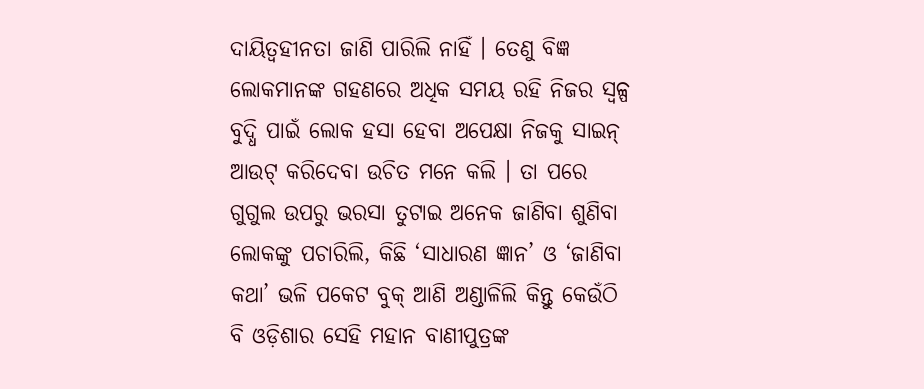ଦାୟିତ୍ୱହୀନତା ଜାଣି ପାରିଲି ନାହିଁ । ତେଣୁ ବିଜ୍ଞ ଲୋକମାନଙ୍କ ଗହଣରେ ଅଧିକ ସମୟ ରହି ନିଜର ସ୍ୱଳ୍ପ ବୁଦ୍ଧି ପାଇଁ ଲୋକ ହସା ହେବା ଅପେକ୍ଷା ନିଜକୁ ସାଇନ୍ ଆଉଟ୍ କରିଦେବା ଉଚିତ ମନେ କଲି । ତା ପରେ ଗୁଗୁଲ ଉପରୁ ଭରସା ତୁଟାଇ ଅନେକ ଜାଣିବା ଶୁଣିବା ଲୋକଙ୍କୁ ପଚାରିଲି, କିଛି ‘ସାଧାରଣ ଜ୍ଞାନ’ ଓ ‘ଜାଣିବା କଥା’ ଭଳି ପକେଟ ବୁକ୍ ଆଣି ଅଣ୍ଡାଳିଲି କିନ୍ତୁ କେଉଁଠି ବି ଓଡ଼ିଶାର ସେହି ମହାନ ବାଣୀପୁତ୍ରଙ୍କ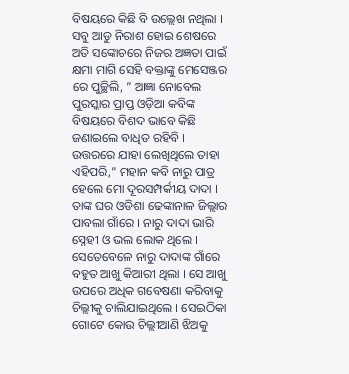ବିଷୟରେ କିଛି ବି ଉଲ୍ଲେଖ ନଥିଲା । ସବୁ ଆଡୁ ନିରାଶ ହୋଇ ଶେଷରେ ଅତି ସଙ୍କୋଚରେ ନିଜର ଅଜ୍ଞତା ପାଇଁ କ୍ଷମା ମାଗି ସେହି ବକ୍ତାଙ୍କୁ ମେସେଞ୍ଜର ରେ ପୁଚ୍ଛିଲି, ” ଆଜ୍ଞା ନୋବେଲ ପୁରସ୍କାର ପ୍ରାପ୍ତ ଓଡ଼ିଆ କବିଙ୍କ ବିଷୟରେ ବିଶଦ ଭାବେ କିଛି ଜଣାଇଲେ ବାଧିତ ରହିବି । ଉତ୍ତରରେ ଯାହା ଲେଖିଥିଲେ ତାହା ଏହିପରି,” ମହାନ କବି ନାରୁ ପାତ୍ର ହେଲେ ମୋ ଦୂରସମ୍ପର୍କୀୟ ଦାଦା । ତାଙ୍କ ଘର ଓଡିଶା ଢେଙ୍କାନାଳ ଜିଲ୍ଲାର ପାବଲା ଗାଁରେ । ନାରୁ ଦାଦା ଭାରି ସ୍ନେହୀ ଓ ଭଲ ଲୋକ ଥିଲେ । ସେତେବେଳେ ନାରୁ ଦାଦାଙ୍କ ଗାଁରେ ବହୁତ ଆଖୁ କିଆରୀ ଥିଲା । ସେ ଆଖୁ ଉପରେ ଅଧିକ ଗବେଷଣା କରିବାକୁ ଚିଲ୍ଲୀକୁ ଚାଲିଯାଇଥିଲେ । ସେଇଠିକା ଗୋଟେ କୋଉ ଚିଲ୍ଲୀଆଣି ଝିଅକୁ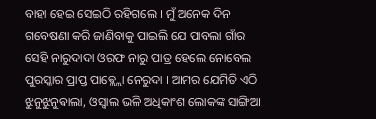ବାହା ହେଇ ସେଇଠି ରହିଗଲେ । ମୁଁ ଅନେକ ଦିନ ଗବେଷଣା କରି ଜାଣିବାକୁ ପାଇଲି ଯେ ପାବଲା ଗାଁର ସେହି ନାରୁଦାଦା ଓରଫ ନାରୁ ପାତ୍ର ହେଲେ ନୋବେଲ ପୁରସ୍କାର ପ୍ରାପ୍ତ ପାଵ୍ଲ୍ଲୋ ନେରୁଦା । ଆମର ଯେମିତି ଏଠି ଝୁନୁଝୁନୁଵାଲା, ଓସ୍ୱାଲ ଭଳି ଅଧିକାଂଶ ଲୋକଙ୍କ ସାଙ୍ଗିଆ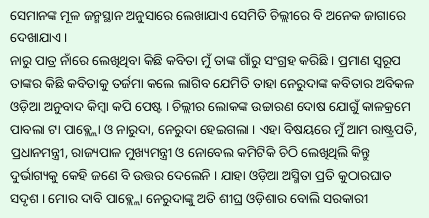ସେମାନଙ୍କ ମୂଳ ଜନ୍ମସ୍ଥାନ ଅନୁସାରେ ଲେଖାଯାଏ ସେମିତି ଚିଲ୍ଲୀରେ ବି ଅନେକ ଜାଗାରେ ଦେଖାଯାଏ ।
ନାରୁ ପାତ୍ର ନାଁରେ ଲେଖିଥିବା କିଛି କବିତା ମୁଁ ତାଙ୍କ ଗାଁରୁ ସଂଗ୍ରହ କରିଛି । ପ୍ରମାଣ ସ୍ୱରୂପ ତାଙ୍କର କିଛି କବିତାକୁ ତର୍ଜମା କଲେ ଲାଗିବ ଯେମିତି ତାହା ନେରୁଦାଙ୍କ କବିତାର ଅବିକଳ ଓଡ଼ିଆ ଅନୁବାଦ କିମ୍ବା କପି ପେଷ୍ଟ । ଚିଲ୍ଲୀର ଲୋକଙ୍କ ଉଚ୍ଚାରଣ ଦୋଷ ଯୋଗୁଁ କାଳକ୍ରମେ ପାବଲା ଟା ପାଵ୍ଲ୍ଲୋ ଓ ନାରୁଦା, ନେରୁଦା ହେଇଗଲା । ଏହା ବିଷୟରେ ମୁଁ ଆମ ରାଷ୍ଟ୍ରପତି, ପ୍ରଧାନମନ୍ତ୍ରୀ, ରାଜ୍ୟପାଳ ମୁଖ୍ୟମନ୍ତ୍ରୀ ଓ ନୋବେଲ କମିଟିକି ଚିଠି ଲେଖିଥିଲି କିନ୍ତୁ ଦୁର୍ଭାଗ୍ୟକୁ କେହି ଜଣେ ବି ଉତ୍ତର ଦେଲେନି । ଯାହା ଓଡ଼ିଆ ଅସ୍ମିତା ପ୍ରତି କୁଠାରଘାତ ସଦୃଶ । ମୋର ଦାବି ପାଵ୍ଲ୍ଲୋ ନେରୁଦାଙ୍କୁ ଅତି ଶୀଘ୍ର ଓଡ଼ିଶାର ବୋଲି ସରକାରୀ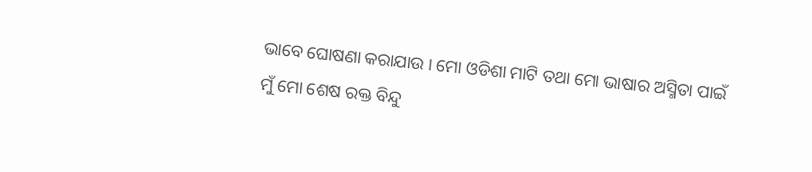ଭାବେ ଘୋଷଣା କରାଯାଉ । ମୋ ଓଡିଶା ମାଟି ତଥା ମୋ ଭାଷାର ଅସ୍ମିତା ପାଇଁ ମୁଁ ମୋ ଶେଷ ରକ୍ତ ବିନ୍ଦୁ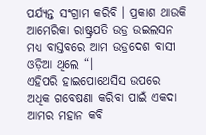ପର୍ଯ୍ୟନ୍ତ ସଂଗ୍ରାମ କରିବି । ପ୍ରକାଶ ଥାଉକି ଆମେରିକା ରାଷ୍ଟ୍ରପତି ଉଡ୍ର ଉଇଲସନ ମଧ୍ୟ ବାସ୍ତବରେ ଆମ ଉଡ୍ରଦେଶ ବାସୀ ଓଡ଼ିଆ ଥିଲେ “।
ଏହିପରି ହାଇପୋଥେସିସ ଉପରେ ଅଧିକ ଗବେଷଣା କରିବା ପାଇଁ ଏକଦା ଆମର ମହାନ କବି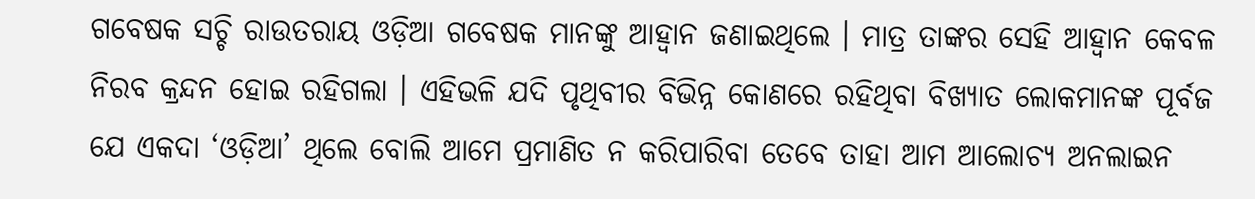ଗବେଷକ ସଚ୍ଚି ରାଉତରାୟ ଓଡ଼ିଆ ଗବେଷକ ମାନଙ୍କୁ ଆହ୍ୱାନ ଜଣାଇଥିଲେ । ମାତ୍ର ତାଙ୍କର ସେହି ଆହ୍ୱାନ କେବଳ ନିରବ କ୍ରନ୍ଦନ ହୋଇ ରହିଗଲା । ଏହିଭଳି ଯଦି ପୃଥିବୀର ବିଭିନ୍ନ କୋଣରେ ରହିଥିବା ବିଖ୍ୟାତ ଲୋକମାନଙ୍କ ପୂର୍ବଜ ଯେ ଏକଦା ‘ଓଡ଼ିଆ’ ଥିଲେ ବୋଲି ଆମେ ପ୍ରମାଣିତ ନ କରିପାରିବା ତେବେ ତାହା ଆମ ଆଲୋଚ୍ୟ ଅନଲାଇନ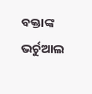ବକ୍ତାଙ୍କ ଭର୍ଚୁଆଲ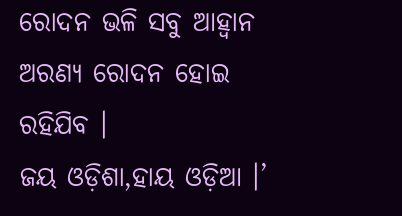ରୋଦନ ଭଳି ସବୁ ଆହ୍ୱାନ ଅରଣ୍ୟ ରୋଦନ ହୋଇ ରହିଯିବ ।
ଜୟ ଓଡ଼ିଶା,ହାୟ ଓଡ଼ିଆ ।’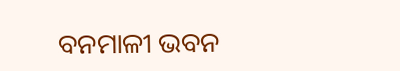ବନମାଳୀ ଭବନ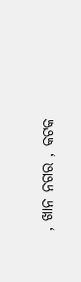, ଖାନ ନଗର , କଟକ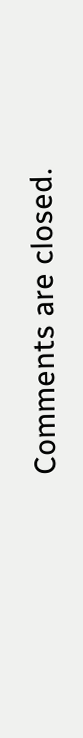Comments are closed.